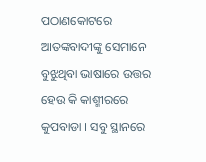ପଠାଣକୋଟରେ ଆତଙ୍କବାଦୀଙ୍କୁ ସେମାନେ ବୁଝୁଥିବା ଭାଷାରେ ଉତ୍ତର ହେଉ କି କାଶ୍ମୀରରେ କୁପବାଡା । ସବୁ ସ୍ଥାନରେ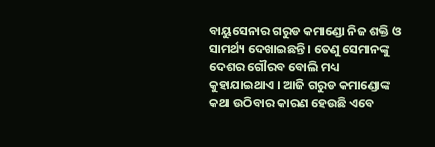ବାୟୁସେନାର ଗରୁଡ କମାଣ୍ଡୋ ନିଜ ଶକ୍ତି ଓ ସାମର୍ଥ୍ୟ ଦେଖାଇଛନ୍ତି । ତେଣୁ ସେମାନଙ୍କୁ ଦେଶର ଗୌରବ ବୋଲି ମଧ୍ୟ କୁହାଯାଇଥାଏ । ଆଜି ଗରୁଡ କମାଣ୍ଡୋଙ୍କ କଥା ଉଠିବାର କାରଣ ହେଉଛି ଏବେ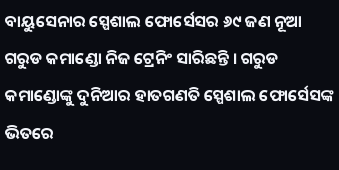ବାୟୁସେନାର ସ୍ପେଶାଲ ଫୋର୍ସେସର ୬୯ ଜଣ ନୂଆ ଗରୁଡ କମାଣ୍ଡୋ ନିଜ ଟ୍ରେନିଂ ସାରିଛନ୍ତି । ଗରୁଡ କମାଣ୍ଡୋଙ୍କୁ ଦୁନିଆର ହାତଗଣତି ସ୍ପେଶାଲ ଫୋର୍ସେସଙ୍କ ଭିତରେ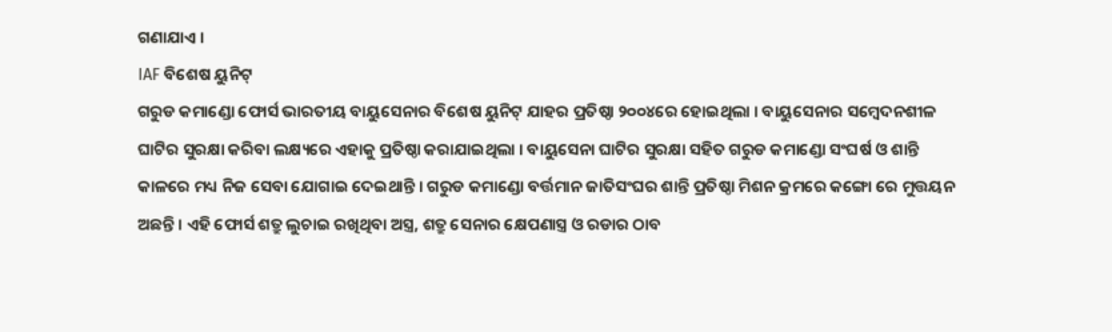ଗଣାଯାଏ ।
IAF ବିଶେଷ ୟୁନିଟ୍
ଗରୁଡ କମାଣ୍ଡୋ ଫୋର୍ସ ଭାରତୀୟ ବାୟୁସେନାର ବିଶେଷ ୟୁନିଟ୍ ଯାହର ପ୍ରତିଷ୍ଠା ୨୦୦୪ରେ ହୋଇଥିଲା । ବାୟୁସେନାର ସମ୍ବେଦନଶୀଳ ଘାଟିର ସୁରକ୍ଷା କରିବା ଲକ୍ଷ୍ୟରେ ଏହାକୁ ପ୍ରତିଷ୍ଠା କରାଯାଇଥିଲା । ବାୟୁସେନା ଘାଟିର ସୁରକ୍ଷା ସହିତ ଗରୁଡ କମାଣ୍ଡୋ ସଂଘର୍ଷ ଓ ଶାନ୍ତି କାଳରେ ମଧ୍ୟ ନିଜ ସେବା ଯୋଗାଇ ଦେଇଥାନ୍ତି । ଗରୁଡ କମାଣ୍ଡୋ ବର୍ତ୍ତମାନ ଜାତିସଂଘର ଶାନ୍ତି ପ୍ରତିଷ୍ଠା ମିଶନ କ୍ରମରେ କଙ୍ଗୋ ରେ ମୁତ୍ତୟନ ଅଛନ୍ତି । ଏହି ଫୋର୍ସ ଶତ୍ରୁ ଲୁଚାଇ ରଖିଥିବା ଅସ୍ତ୍ର, ଶତ୍ରୁ ସେନାର କ୍ଷେପଣାସ୍ତ୍ର ଓ ରଡାର ଠାବ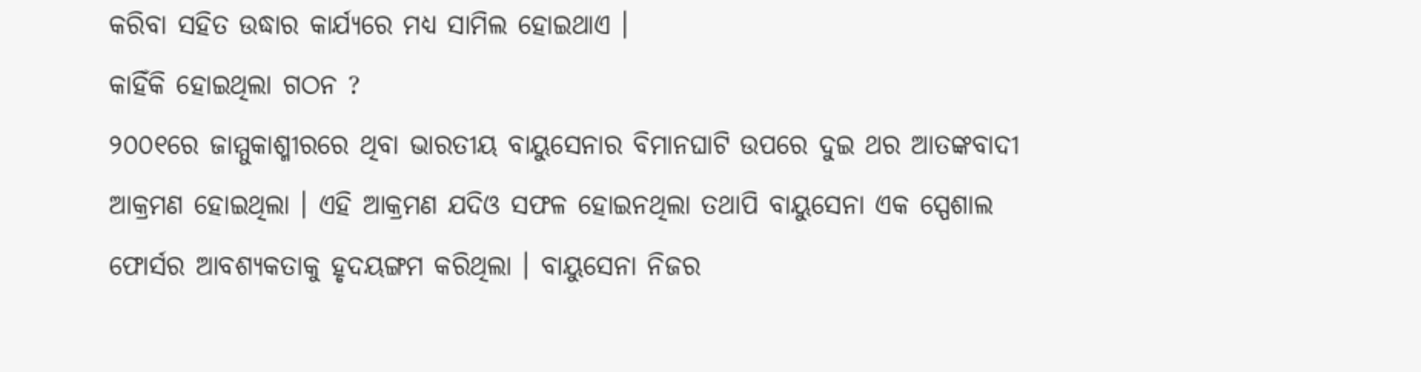କରିବା ସହିତ ଉଦ୍ଧାର କାର୍ଯ୍ୟରେ ମଧ୍ୟ ସାମିଲ ହୋଇଥାଏ ।
କାହିଁକି ହୋଇଥିଲା ଗଠନ ?
୨୦୦୧ରେ ଜାମ୍ମୁକାଶ୍ମୀରରେ ଥିବା ଭାରତୀୟ ବାୟୁସେନାର ବିମାନଘାଟି ଉପରେ ଦୁଇ ଥର ଆତଙ୍କବାଦୀ ଆକ୍ରମଣ ହୋଇଥିଲା । ଏହି ଆକ୍ରମଣ ଯଦିଓ ସଫଳ ହୋଇନଥିଲା ତଥାପି ବାୟୁସେନା ଏକ ସ୍ପେଶାଲ ଫୋର୍ସର ଆବଶ୍ୟକତାକୁ ହୃଦୟଙ୍ଗମ କରିଥିଲା । ବାୟୁସେନା ନିଜର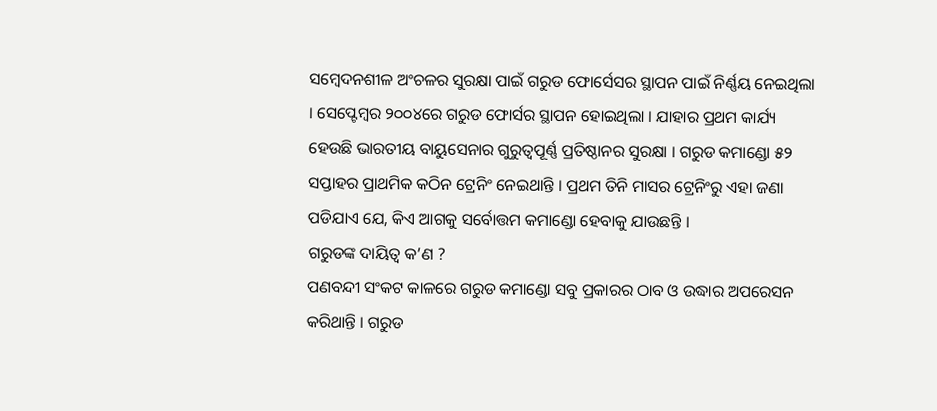ସମ୍ବେଦନଶୀଳ ଅଂଚଳର ସୁରକ୍ଷା ପାଇଁ ଗରୁଡ ଫୋର୍ସେସର ସ୍ଥାପନ ପାଇଁ ନିର୍ଣ୍ଣୟ ନେଇଥିଲା । ସେପ୍ଟେମ୍ବର ୨୦୦୪ରେ ଗରୁଡ ଫୋର୍ସର ସ୍ଥାପନ ହୋଇଥିଲା । ଯାହାର ପ୍ରଥମ କାର୍ଯ୍ୟ ହେଉଛି ଭାରତୀୟ ବାୟୁସେନାର ଗୁରୁତ୍ୱପୂର୍ଣ୍ଣ ପ୍ରତିଷ୍ଠାନର ସୁରକ୍ଷା । ଗରୁଡ କମାଣ୍ଡୋ ୫୨ ସପ୍ତାହର ପ୍ରାଥମିକ କଠିନ ଟ୍ରେନିଂ ନେଇଥାନ୍ତି । ପ୍ରଥମ ତିନି ମାସର ଟ୍ରେନିଂରୁ ଏହା ଜଣା ପଡିଯାଏ ଯେ, କିଏ ଆଗକୁ ସର୍ବୋତ୍ତମ କମାଣ୍ଡୋ ହେବାକୁ ଯାଉଛନ୍ତି ।
ଗରୁଡଙ୍କ ଦାୟିତ୍ୱ କ’ଣ ?
ପଣବନ୍ଦୀ ସଂକଟ କାଳରେ ଗରୁଡ କମାଣ୍ଡୋ ସବୁ ପ୍ରକାରର ଠାବ ଓ ଉଦ୍ଧାର ଅପରେସନ କରିଥାନ୍ତି । ଗରୁଡ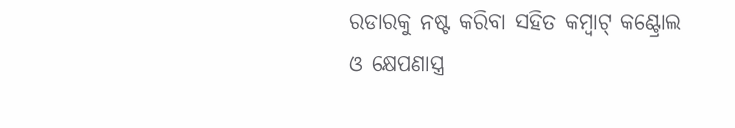ରଡାରକୁ ନଷ୍ଟ କରିବା ସହିତ କମ୍ବାଟ୍ କଣ୍ଟ୍ରୋଲ ଓ କ୍ଷେପଣାସ୍ତ୍ର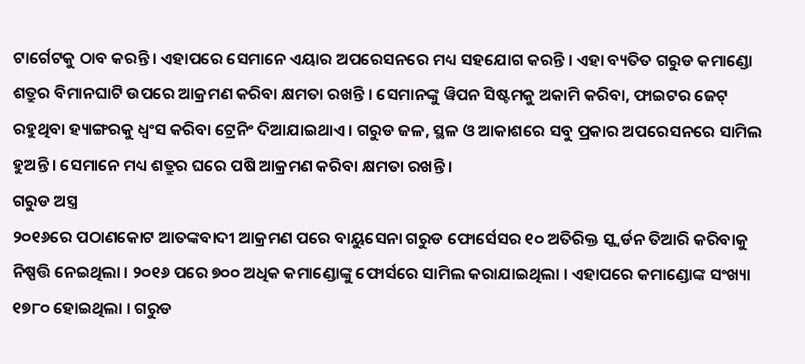ଟାର୍ଗେଟକୁ ଠାବ କରନ୍ତି । ଏହାପରେ ସେମାନେ ଏୟାର ଅପରେସନରେ ମଧ୍ୟ ସହଯୋଗ କରନ୍ତି । ଏହା ବ୍ୟତିତ ଗରୁଡ କମାଣ୍ଡୋ ଶତ୍ରୁର ବିମାନଘାଟି ଉପରେ ଆକ୍ରମଣ କରିବା କ୍ଷମତା ରଖନ୍ତି । ସେମାନଙ୍କୁ ୱିପନ ସିଷ୍ଟମକୁ ଅକାମି କରିବା, ଫାଇଟର ଜେଟ୍ ରହୁଥିବା ହ୍ୟାଙ୍ଗରକୁ ଧ୍ୱଂସ କରିବା ଟ୍ରେନିଂ ଦିଆଯାଇଥାଏ । ଗରୁଡ ଜଳ, ସ୍ଥଳ ଓ ଆକାଶରେ ସବୁ ପ୍ରକାର ଅପରେସନରେ ସାମିଲ ହୁଅନ୍ତି । ସେମାନେ ମଧ୍ୟ ଶତ୍ରୁର ଘରେ ପଷି ଆକ୍ରମଣ କରିବା କ୍ଷମତା ରଖନ୍ତି ।
ଗରୁଡ ଅସ୍ତ୍ର
୨୦୧୬ରେ ପଠାଣକୋଟ ଆତଙ୍କବାଦୀ ଆକ୍ରମଣ ପରେ ବାୟୁସେନା ଗରୁଡ ଫୋର୍ସେସର ୧୦ ଅତିରିକ୍ତ ସ୍କ୍ୱର୍ଡନ ତିଆରି କରିବାକୁ ନିଷ୍ପତ୍ତି ନେଇଥିଲା । ୨୦୧୬ ପରେ ୭୦୦ ଅଧିକ କମାଣ୍ଡୋଙ୍କୁ ଫୋର୍ସରେ ସାମିଲ କରାଯାଇଥିଲା । ଏହାପରେ କମାଣ୍ଡୋଙ୍କ ସଂଖ୍ୟା ୧୭୮୦ ହୋଇଥିଲା । ଗରୁଡ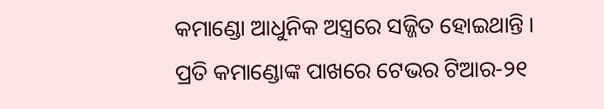କମାଣ୍ଡୋ ଆଧୁନିକ ଅସ୍ତ୍ରରେ ସଜ୍ଜିତ ହୋଇଥାନ୍ତି । ପ୍ରତି କମାଣ୍ଡୋଙ୍କ ପାଖରେ ଟେଭର ଟିଆର-୨୧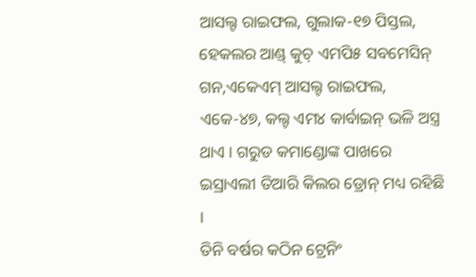ଆସଲ୍ଟ ରାଇଫଲ, ଗୁଲାକ-୧୭ ପିସ୍ତଲ, ହେକଲର ଆଣ୍ଡ୍ କୁଚ୍ ଏମପି୫ ସବମେସିନ୍ ଗନ,ଏକେଏମ୍ ଆସଲ୍ଟ ରାଇଫଲ, ଏକେ-୪୭, କଲ୍ଟ ଏମ୪ କାର୍ବାଇନ୍ ଭଳି ଅସ୍ତ୍ର ଥାଏ । ଗରୁଡ କମାଣ୍ଡୋଙ୍କ ପାଖରେ ଇସ୍ରାଏଲୀ ତିଆରି କିଲର ଡ୍ରୋନ୍ ମଧ୍ୟ ରହିଛି ।
ତିନି ବର୍ଷର କଠିନ ଟ୍ରେନିଂ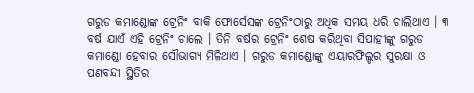ଗରୁଡ କମାଣ୍ଡୋଙ୍କ ଟ୍ରେନିଂ ବାକି ଫୋର୍ସେସଙ୍କ ଟ୍ରେନିଂଠାରୁ ଅଧିକ ସମୟ ଧରି ଚାଲିଥାଏ । ୩ ବର୍ଷ ଯାଏଁ ଏହି ଟ୍ରେନିଂ ଚାଲେ । ତିନି ବର୍ଷର ଟ୍ରେନିଂ ଶେଷ କରିଥିବା ସିପାହୀଙ୍କୁ ଗରୁଡ କମାଣ୍ଡୋ ହେବାର ସୌଭାଗ୍ୟ ମିଳିଥାଏ । ଗରୁଡ କମାଣ୍ଡୋଙ୍କୁ ଏୟାରଫିଲ୍ଡର ସୁରକ୍ଷା ଓ ପଣବନ୍ଦୀ ସ୍ଥିତିର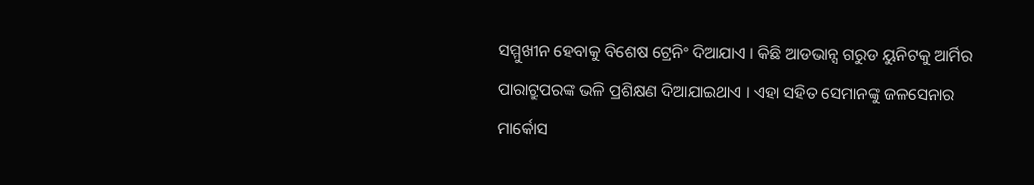ସମ୍ମୁଖୀନ ହେବାକୁ ବିଶେଷ ଟ୍ରେନିଂ ଦିଆଯାଏ । କିଛି ଆଡଭାନ୍ସ ଗରୁଡ ୟୁନିଟକୁ ଆର୍ମିର ପାରାଟ୍ରୁପରଙ୍କ ଭଳି ପ୍ରଶିକ୍ଷଣ ଦିଆଯାଇଥାଏ । ଏହା ସହିତ ସେମାନଙ୍କୁ ଜଳସେନାର ମାର୍କୋସ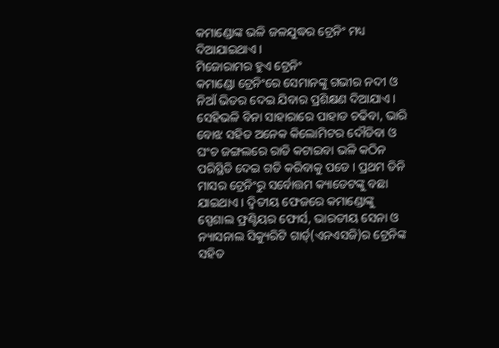କମାଣ୍ଡୋଙ୍କ ଭଳି ଜଳଯୁଦ୍ଧର ଟ୍ରେନିଂ ମଧ୍ୟ ଦିଆଯାଇଥାଏ ।
ମିଜୋରାମର ହୁଏ ଟ୍ରେନିଂ
କମାଣ୍ଡୋ ଟ୍ରେନିଂରେ ସେମାନଙ୍କୁ ଗଭୀର ନଦୀ ଓ ନିଆଁ ଭିତର ଦେଇ ଯିବାର ପ୍ରଶିକ୍ଷଣ ଦିଆଯାଏ । ସେହିଭଳି ବିନା ସାହାରାରେ ପାହାଡ ଚଢିବା, ଭାରି ବୋଝ ସହିତ ଅନେକ କିଲୋମିଟର ଦୌଡିବା ଓ ଘଂଚ ଜଙ୍ଗଲରେ ରାତି କଟାଇବା ଭଳି କଠିନ ପରିସ୍ଥିତି ଦେଇ ଗତି କରିବାକୁ ପଡେ । ପ୍ରଥମ ତିନି ମାସର ଟ୍ରେନିଂରୁ ସର୍ବୋତ୍ତମ କ୍ୟାଡେଟଙ୍କୁ ବଛା ଯାଇଥାଏ । ଦ୍ୱିତୀୟ ଫେଜରେ କମାଣ୍ଡୋଙ୍କୁ ସ୍ପେଶାଲ ଫ୍ରଣ୍ଟିୟର ଫୋର୍ସ, ଭାରତୀୟ ସେନା ଓ ନ୍ୟାସନାଲ ସିକ୍ୟୁରିଟି ଗାର୍ଡ୍(ଏନଏସଜି)ର ଟ୍ରେନିଙ୍କ ସହିତ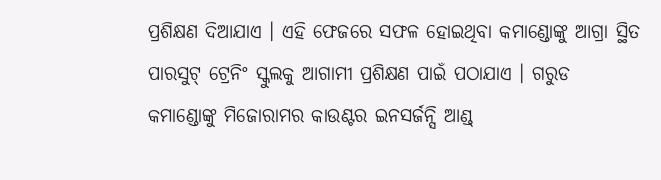ପ୍ରଶିକ୍ଷଣ ଦିଆଯାଏ । ଏହି ଫେଜରେ ସଫଳ ହୋଇଥିବା କମାଣ୍ଡୋଙ୍କୁ ଆଗ୍ରା ସ୍ଥିତ ପାରସୁଟ୍ ଟ୍ରେନିଂ ସ୍କୁଲକୁ ଆଗାମୀ ପ୍ରଶିକ୍ଷଣ ପାଇଁ ପଠାଯାଏ । ଗରୁଡ କମାଣ୍ଡୋଙ୍କୁ ମିଜୋରାମର କାଉଣ୍ଟର ଇନସର୍ଜନ୍ସି ଆଣ୍ଡ୍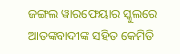ଜଙ୍ଗଲ ୱାରଫେୟାର ସ୍କୁଲରେ ଆତଙ୍କବାଦୀଙ୍କ ସହିତ କେମିତି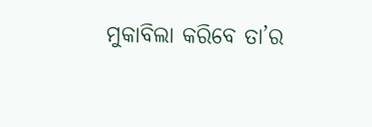ମୁକାବିଲା କରିବେ ତା’ର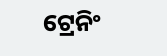ଟ୍ରେନିଂ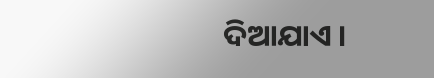ଦିଆଯାଏ ।